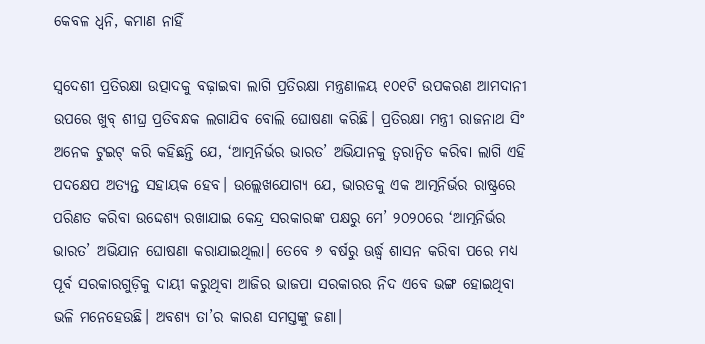କେବଳ ଧ୍ୱନି, କମାଣ ନାହିଁ

ସ୍ବଦେଶୀ ପ୍ରତିରକ୍ଷା ଉତ୍ପାଦକୁ ବଢ଼ାଇବା ଲାଗି ପ୍ରତିରକ୍ଷା ମନ୍ତ୍ରଣାଳୟ ୧୦୧ଟି ଉପକରଣ ଆମଦାନୀ ଉପରେ ଖୁବ୍‌ ଶୀଘ୍ର ପ୍ରତିବନ୍ଧକ ଲଗାଯିବ ବୋଲି ଘୋଷଣା କରିଛି। ପ୍ରତିରକ୍ଷା ମନ୍ତ୍ରୀ ରାଜନାଥ ସିଂ ଅନେକ ଟୁଇଟ୍‌ କରି କହିଛନ୍ତି ଯେ, ‘ଆତ୍ମନିର୍ଭର ଭାରତ’ ଅଭିଯାନକୁ ତ୍ୱରାନ୍ବିତ କରିବା ଲାଗି ଏହି ପଦକ୍ଷେପ ଅତ୍ୟନ୍ତ ସହାୟକ ହେବ। ଉଲ୍ଲେଖଯୋଗ୍ୟ ଯେ, ଭାରତକୁ ଏକ ଆତ୍ମନିର୍ଭର ରାଷ୍ଟ୍ରରେ ପରିଣତ କରିବା ଉଦ୍ଦେଶ୍ୟ ରଖାଯାଇ କେନ୍ଦ୍ର ସରକାରଙ୍କ ପକ୍ଷରୁ ମେ’ ୨୦୨୦ରେ ‘ଆତ୍ମନିର୍ଭର ଭାରତ’ ଅଭିଯାନ ଘୋଷଣା କରାଯାଇଥିଲା। ତେବେ ୬ ବର୍ଷରୁ ଊର୍ଦ୍ଧ୍ୱ ଶାସନ କରିବା ପରେ ମଧ୍ୟ ପୂର୍ବ ସରକାରଗୁଡ଼ିକୁ ଦାୟୀ କରୁଥିବା ଆଜିର ଭାଜପା ସରକାରର ନିଦ ଏବେ ଭଙ୍ଗ ହୋଇଥିବା ଭଳି ମନେହେଉଛି। ଅବଶ୍ୟ ତା’ର କାରଣ ସମସ୍ତଙ୍କୁ ଜଣା।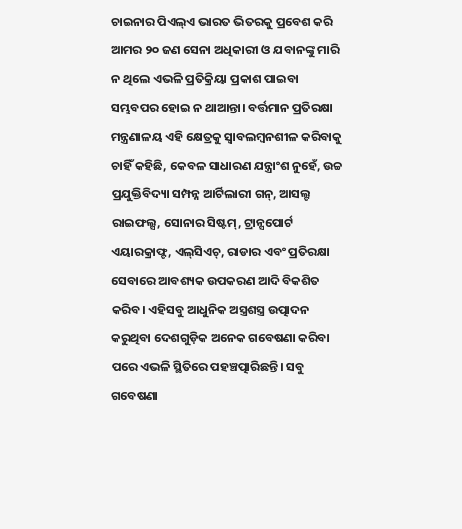ଚାଇନାର ପିଏଲ୍‌ଏ ଭାରତ ଭିତରକୁ ପ୍ରବେଶ କରି ଆମର ୨୦ ଜଣ ସେନା ଅଧିକାରୀ ଓ ଯବାନଙ୍କୁ ମାରି ନ ଥିଲେ ଏଭଳି ପ୍ରତିକ୍ରିୟା ପ୍ରକାଶ ପାଇବା ସମ୍ଭବପର ହୋଇ ନ ଥାଆନ୍ତା। ବର୍ତ୍ତମାନ ପ୍ରତିରକ୍ଷା ମନ୍ତ୍ରଣାଳୟ ଏହି କ୍ଷେତ୍ରକୁ ସ୍ବାବଲମ୍ବନଶୀଳ କରିବାକୁ ଚାହିଁ କହିଛି, କେବଳ ସାଧାରଣ ଯନ୍ତ୍ରାଂଶ ନୁହେଁ, ଉଚ୍ଚ ପ୍ରଯୁକ୍ତିବିଦ୍ୟା ସମ୍ପନ୍ନ ଆର୍ଟିଲାରୀ ଗନ୍‌, ଆସଲ୍ଟ ରାଇଫଲ୍ସ, ସୋନାର ସିଷ୍ଟମ୍‌, ଟ୍ରାନ୍ସପୋର୍ଟ ଏୟାରକ୍ରାଫ୍ଟ, ଏଲ୍‌ସିଏଚ୍‌, ରାଡାର ଏବଂ ପ୍ରତିରକ୍ଷା ସେବାରେ ଆବଶ୍ୟକ ଉପକରଣ ଆଦି ବିକଶିତ କରିବ। ଏହିସବୁ ଆଧୁନିକ ଅସ୍ତ୍ରଶସ୍ତ୍ର ଉତ୍ପାଦନ କରୁଥିବା ଦେଶଗୁଡ଼ିକ ଅନେକ ଗବେଷଣା କରିବା ପରେ ଏଭଳି ସ୍ଥିତିରେ ପହଞ୍ଚତ୍ପାରିଛନ୍ତି। ସବୁ ଗବେଷଣା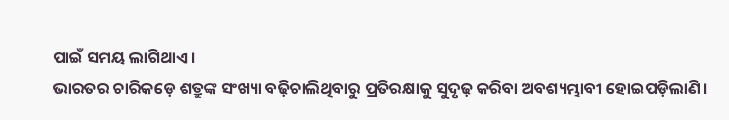ପାଇଁ ସମୟ ଲାଗିଥାଏ।
ଭାରତର ଚାରିକଡ଼େ ଶତ୍ରୁଙ୍କ ସଂଖ୍ୟା ବଢ଼ିଚାଲିଥିବାରୁ ପ୍ରତିରକ୍ଷାକୁ ସୁଦୃଢ଼ କରିବା ଅବଶ୍ୟମ୍ଭାବୀ ହୋଇପଡ଼ିଲାଣି।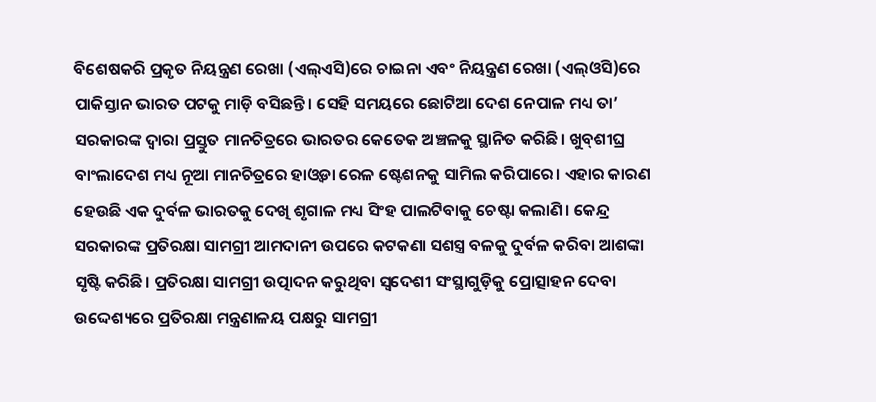ବିଶେଷକରି ପ୍ରକୃତ ନିୟନ୍ତ୍ରଣ ରେଖା (ଏଲ୍‌ଏସି)ରେ ଚାଇନା ଏବଂ ନିୟନ୍ତ୍ରଣ ରେଖା (ଏଲ୍‌ଓସି)ରେ ପାକିସ୍ତାନ ଭାରତ ପଟକୁ ମାଡ଼ି ବସିଛନ୍ତି। ସେହି ସମୟରେ ଛୋଟିଆ ଦେଶ ନେପାଳ ମଧ୍ୟ ତା’ ସରକାରଙ୍କ ଦ୍ୱାରା ପ୍ରସ୍ତୁତ ମାନଚିତ୍ରରେ ଭାରତର କେତେକ ଅଞ୍ଚଳକୁ ସ୍ଥାନିତ କରିଛି। ଖୁବ୍‌ଶୀଘ୍ର ବାଂଲାଦେଶ ମଧ୍ୟ ନୂଆ ମାନଚିତ୍ରରେ ହାଓ୍ବଡା ରେଳ ଷ୍ଟେଶନକୁ ସାମିଲ କରିପାରେ। ଏହାର କାରଣ ହେଉଛି ଏକ ଦୁର୍ବଳ ଭାରତକୁ ଦେଖି ଶୃଗାଳ ମଧ୍ୟ ସିଂହ ପାଲଟିବାକୁ ଚେଷ୍ଟା କଲାଣି। କେନ୍ଦ୍ର ସରକାରଙ୍କ ପ୍ରତିରକ୍ଷା ସାମଗ୍ରୀ ଆମଦାନୀ ଉପରେ କଟକଣା ସଶସ୍ତ୍ର ବଳକୁ ଦୁର୍ବଳ କରିବା ଆଶଙ୍କା ସୃଷ୍ଟି କରିଛି। ପ୍ରତିରକ୍ଷା ସାମଗ୍ରୀ ଉତ୍ପାଦନ କରୁଥିବା ସ୍ବଦେଶୀ ସଂସ୍ଥାଗୁଡ଼ିକୁ ପ୍ରୋତ୍ସାହନ ଦେବା ଉଦ୍ଦେଶ୍ୟରେ ପ୍ରତିରକ୍ଷା ମନ୍ତ୍ରଣାଳୟ ପକ୍ଷରୁ ସାମଗ୍ରୀ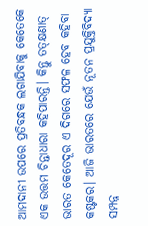ଆମଦାନୀ ଉପରେ ପ୍ରତିବନ୍ଧକ ଲଗାଯିବାକୁ କେତେକେ ଏକ ଉତ୍ତମ ଚିନ୍ତାଧାରା କହିପାରନ୍ତି। କିନ୍ତୁ ତତ୍‌କ୍ଷଣାତ୍‌ ଭାରତ କେତେଦୂର ଏ ଦିଗରେ ସଫଳ ହେବ କହିବା କଷ୍ଟକର। ଆଜି ଭାରତରେ ଯେଉଁ ନୂତନ ପ୍ରଯୁକ୍ତିବିଦ୍ୟା ସମ୍ପନ୍ନ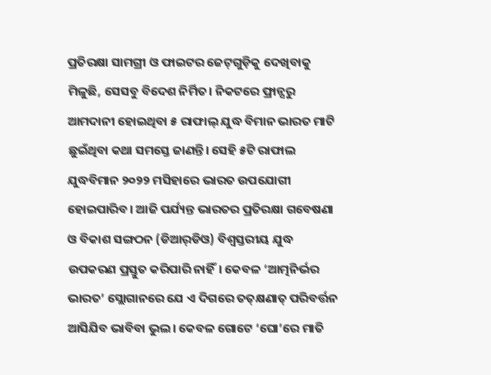ପ୍ରତିରକ୍ଷା ସାମଗ୍ରୀ ଓ ଫାଇଟର ଜେଟ୍‌ଗୁଡ଼ିକୁ ଦେଖିବାକୁ ମିଳୁଛି, ସେସବୁ ବିଦେଶ ନିର୍ମିତ। ନିକଟରେ ଫ୍ରାନ୍ସରୁ ଆମଦାନୀ ହୋଇଥିବା ୫ ରାଫାଲ୍‌ ଯୁଦ୍ଧ ବିମାନ ଭାରତ ମାଟି ଛୁଇଁଥିବା କଥା ସମସ୍ତେ ଜାଣନ୍ତି। ସେହି ୫ଟି ରାଫାଲ ଯୁଦ୍ଧବିମାନ ୨୦୨୨ ମସିହାରେ ଭାରତ ଉପଯୋଗୀ ହୋଇପାରିବ। ଆଜି ପର୍ଯ୍ୟନ୍ତ ଭାରତର ପ୍ରତିରକ୍ଷା ଗବେଷଣା ଓ ବିକାଶ ସଙ୍ଗଠନ (ଡିଆର୍‌ଡିଓ) ବିଶ୍ୱସ୍ତରୀୟ ଯୁଦ୍ଧ ଉପକରଣ ପ୍ରସ୍ତୁତ କରିପାରି ନାହିଁ। କେବଳ ‘ଆତ୍ମନିର୍ଭର ଭାରତ’ ସ୍ଲୋଗାନରେ ଯେ ଏ ଦିଗରେ ତତ୍‌କ୍ଷଣାତ୍‌ ପରିବର୍ତ୍ତନ ଆସିଯିବ ଭାବିବା ଭୁଲ। କେବଳ ଗୋଟେ ‘ଘୋ’ରେ ମାତି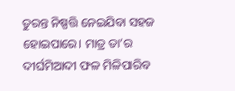ତୁରନ୍ତ ନିଷ୍ପତ୍ତି ନେଇଯିବା ସହଜ ହୋଇପାରେ। ମାତ୍ର ତା’ର ଦୀର୍ଘମିଆଦୀ ଫଳ ମିଳିପାରିବ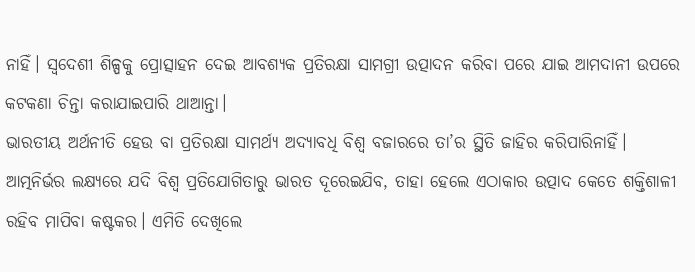ନାହିଁ। ସ୍ବଦେଶୀ ଶିଳ୍ପକୁ ପ୍ରୋତ୍ସାହନ ଦେଇ ଆବଶ୍ୟକ ପ୍ରତିରକ୍ଷା ସାମଗ୍ରୀ ଉତ୍ପାଦନ କରିବା ପରେ ଯାଇ ଆମଦାନୀ ଉପରେ କଟକଣା ଚିନ୍ତା କରାଯାଇପାରି ଥାଆନ୍ତା।
ଭାରତୀୟ ଅର୍ଥନୀତି ହେଉ ବା ପ୍ରତିରକ୍ଷା ସାମର୍ଥ୍ୟ ଅଦ୍ୟାବଧି ବିଶ୍ୱ ବଜାରରେ ତା’ର ସ୍ଥିତି ଜାହିର କରିପାରିନାହିଁ। ଆତ୍ମନିର୍ଭର ଲକ୍ଷ୍ୟରେ ଯଦି ବିଶ୍ୱ ପ୍ରତିଯୋଗିତାରୁ ଭାରତ ଦୂରେଇଯିବ, ତାହା ହେଲେ ଏଠାକାର ଉତ୍ପାଦ କେତେ ଶକ୍ତିଶାଳୀ ରହିବ ମାପିବା କଷ୍ଟକର। ଏମିତି ଦେଖିଲେ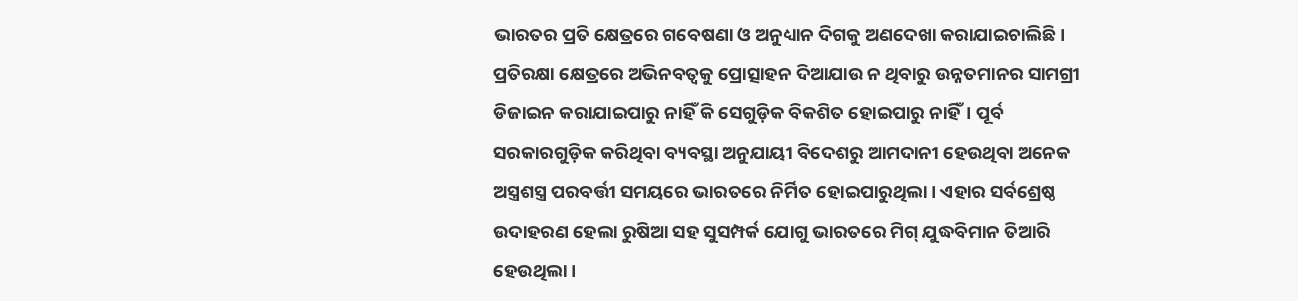ଭାରତର ପ୍ରତି କ୍ଷେତ୍ରରେ ଗବେଷଣା ଓ ଅନୁଧ୍ୟାନ ଦିଗକୁ ଅଣଦେଖା କରାଯାଇଚାଲିଛି। ପ୍ରତିରକ୍ଷା କ୍ଷେତ୍ରରେ ଅଭିନବତ୍ୱକୁ ପ୍ରୋତ୍ସାହନ ଦିଆଯାଉ ନ ଥିବାରୁ ଉନ୍ନତମାନର ସାମଗ୍ରୀ ଡିଜାଇନ କରାଯାଇପାରୁ ନାହିଁ କି ସେଗୁଡ଼ିକ ବିକଶିତ ହୋଇପାରୁ ନାହିଁ। ପୂର୍ବ ସରକାରଗୁଡ଼ିକ କରିଥିବା ବ୍ୟବସ୍ଥା ଅନୁଯାୟୀ ବିଦେଶରୁ ଆମଦାନୀ ହେଉଥିବା ଅନେକ ଅସ୍ତ୍ରଶସ୍ତ୍ର ପରବର୍ତ୍ତୀ ସମୟରେ ଭାରତରେ ନିର୍ମିତ ହୋଇପାରୁଥିଲା। ଏହାର ସର୍ବଶ୍ରେଷ୍ଠ ଉଦାହରଣ ହେଲା ରୁଷିଆ ସହ ସୁସମ୍ପର୍କ ଯୋଗୁ ଭାରତରେ ମିଗ୍‌ ଯୁଦ୍ଧବିମାନ ତିଆରି ହେଉଥିଲା।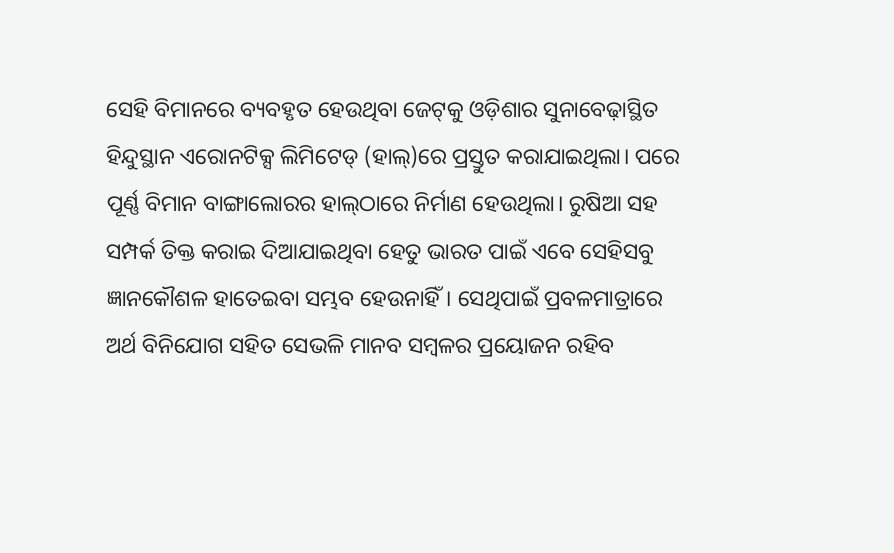ସେହି ବିମାନରେ ବ୍ୟବହୃତ ହେଉଥିବା ଜେଟ୍‌କୁ ଓଡ଼ିଶାର ସୁନାବେଢ଼ାସ୍ଥିତ ହିନ୍ଦୁସ୍ଥାନ ଏରୋନଟିକ୍ସ ଲିମିଟେଡ୍‌ (ହାଲ୍‌)ରେ ପ୍ରସ୍ତୁତ କରାଯାଇଥିଲା। ପରେ ପୂର୍ଣ୍ଣ ବିମାନ ବାଙ୍ଗାଲୋରର ହାଲ୍‌ଠାରେ ନିର୍ମାଣ ହେଉଥିଲା। ରୁଷିଆ ସହ ସମ୍ପର୍କ ତିକ୍ତ କରାଇ ଦିଆଯାଇଥିବା ହେତୁ ଭାରତ ପାଇଁ ଏବେ ସେହିସବୁ ଜ୍ଞାନକୌଶଳ ହାତେଇବା ସମ୍ଭବ ହେଉନାହିଁ। ସେଥିପାଇଁ ପ୍ରବଳମାତ୍ରାରେ ଅର୍ଥ ବିନିଯୋଗ ସହିତ ସେଭଳି ମାନବ ସମ୍ବଳର ପ୍ରୟୋଜନ ରହିବ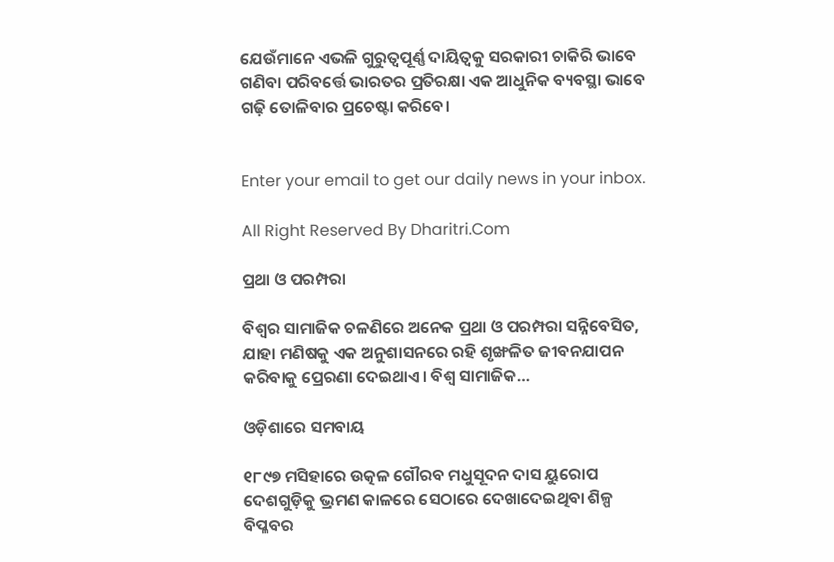ଯେଉଁମାନେ ଏଭଳି ଗୁରୁତ୍ୱପୂର୍ଣ୍ଣ ଦାୟିତ୍ୱକୁ ସରକାରୀ ଚାକିରି ଭାବେ ଗଣିବା ପରିବର୍ତ୍ତେ ଭାରତର ପ୍ରତିରକ୍ଷା ଏକ ଆଧୁନିକ ବ୍ୟବସ୍ଥା ଭାବେ ଗଢ଼ି ତୋଳିବାର ପ୍ରଚେଷ୍ଟା କରିବେ।


Enter your email to get our daily news in your inbox.

All Right Reserved By Dharitri.Com

ପ୍ରଥା ଓ ପରମ୍ପରା

ବିଶ୍ୱର ସାମାଜିକ ଚଳଣିରେ ଅନେକ ପ୍ରଥା ଓ ପରମ୍ପରା ସନ୍ନିବେସିତ, ଯାହା ମଣିଷକୁ ଏକ ଅନୁଶାସନରେ ରହି ଶୃଙ୍ଖଳିତ ଜୀବନଯାପନ କରିବାକୁ ପ୍ରେରଣା ଦେଇଥାଏ। ବିଶ୍ୱ ସାମାଜିକ…

ଓଡ଼ିଶାରେ ସମବାୟ

୧୮୯୭ ମସିହାରେ ଉତ୍କଳ ଗୌରବ ମଧୁସୂଦନ ଦାସ ୟୁରୋପ ଦେଶଗୁଡ଼ିକୁ ଭ୍ରମଣ କାଳରେ ସେଠାରେ ଦେଖାଦେଇଥିବା ଶିଳ୍ପ ବିପ୍ଳବର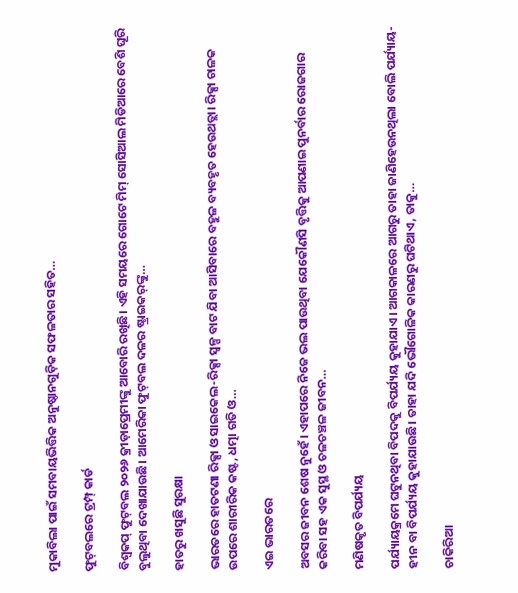ମୁକାବିଲା ପାଇଁ ସମବାୟଭିତ୍ତିକ ଅନୁଷ୍ଠାନଗୁଡ଼ିକ ସଫଳତାର ସହିତ…

ଫୁଟ୍‌ବଲରେ ଟ୍ରମ୍ପ୍‌ କାର୍ଡ

ବିଶ୍ୱକପ୍‌ ଫୁଟ୍‌ବଲ ୨୦୨୬ କ୍ରୀଡ଼ାପ୍ରେମୀଙ୍କୁ ଆବୋରି ରଖିଛି। ଏହି ସମୟରେ ଗୋଟେ ମିମ୍‌ ସୋସିଆଲ ମିଡିଆରେ ବେଶି ଘୂରି ବୁଲୁଥିବା ଦେଖାଯାଉଛି। ଆମେରିକା ଫୁଟ୍‌ବଲ ଦଳର ଷ୍ଟ୍ରାଇକର୍‌ଙ୍କୁ…

ହାତରୁ ଖସୁଛି ସୁରକ୍ଷା

ଭାରତରେ ହାତଟଣା ରିକ୍ସା ଓ ସାଇକେଲ-ରିକ୍ସା ସ୍ବଳ୍ପ ବାଟ ଯିବା ଆସିବାରେ ବହୁଳ ବ୍ୟବହୃତ ହେଉଥତ୍ଲା। ରିକ୍ସା ଚାଳକ ଉପରେ ଶାରୀରିକ କଷ୍ଟ, ଧତ୍ମା ଗତି ଓ…

ଏଇ ଭାରତରେ

ଅବସର ଜୀବନ ଶେଷ ନୁହେଁ। ଏହାପରେ ନିଜେ ଭଲ ପାଉଥିବା ଯେକୌଣସି ବୃତ୍ତିକୁ ଆପଣାଇ ପୁନର୍ବାର ରୋଜଗାର କରିବା ସହ ଏକ ସୁସ୍ଥ ଓ ଚଳଚଞ୍ଚଳ ଜୀବନ…

ମଣିଷକୃତ ବିପର୍ଯ୍ୟୟ

ପର୍ଯ୍ୟାୟକ୍ରମେ ଘଟୁନଥିବା ବିପଦକୁ ବିପର୍ଯ୍ୟୟ କୁହାଯାଏ। ଆଗକାଳରେ ଆଗରୁ ତାହା ଜାଣିହେଉନଥିଲା ବୋଲି ପର୍ଯ୍ୟାୟ-ହୀନ ବା ବିପର୍ଯ୍ୟୟ କୁହାଯାଉଛି। ତାହା ଯଦି ଭୌଗୋଳିକ କାରଣରୁ ଘଟିଥାଏ, ତାକୁ…

ଚାକିରିଆ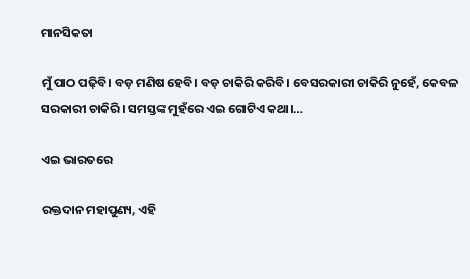ମାନସିକତା

ମୁଁ ପାଠ ପଢ଼ିବି। ବଡ଼ ମଣିଷ ହେବି। ବଡ଼ ଚାକିରି କରିବି। ବେସରକାରୀ ଚାକିରି ନୁହେଁ, କେବଳ ସରକାରୀ ଚାକିରି। ସମସ୍ତଙ୍କ ମୁହଁରେ ଏଇ ଗୋଟିଏ କଥା।…

ଏଇ ଭାରତରେ

ରକ୍ତଦାନ ମହାପୁଣ୍ୟ, ଏହି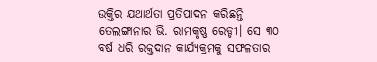ଉକ୍ତିର ଯଥାର୍ଥତା ପ୍ରତିପାଦନ କରିଛନ୍ତି ତେଲଙ୍ଗାନାର ଭି. ରାମକୃଷ୍ଣ ରେଡ୍ଡୀ। ସେ ୩୦ ବର୍ଷ ଧରି ରକ୍ତଦାନ କାର୍ଯ୍ୟକ୍ରମକୁ ସଫଳତାର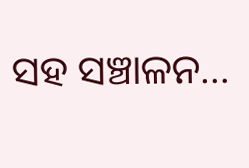ସହ ସଞ୍ଚାଳନ…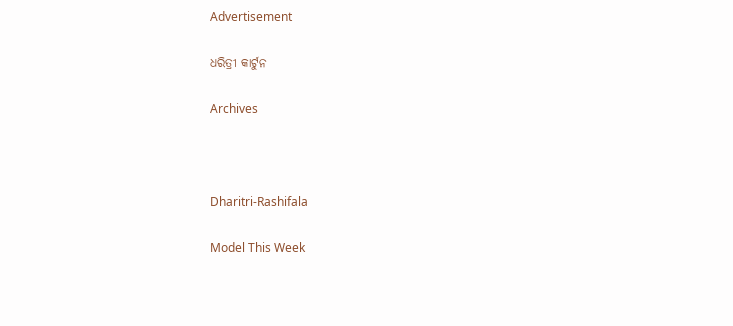Advertisement

ଧରିତ୍ରୀ କାର୍ଟୁନ

Archives



Dharitri-Rashifala

Model This Week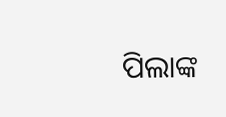ପିଲାଙ୍କ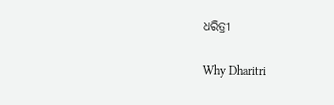ଧରିତ୍ରୀ

Why Dharitri